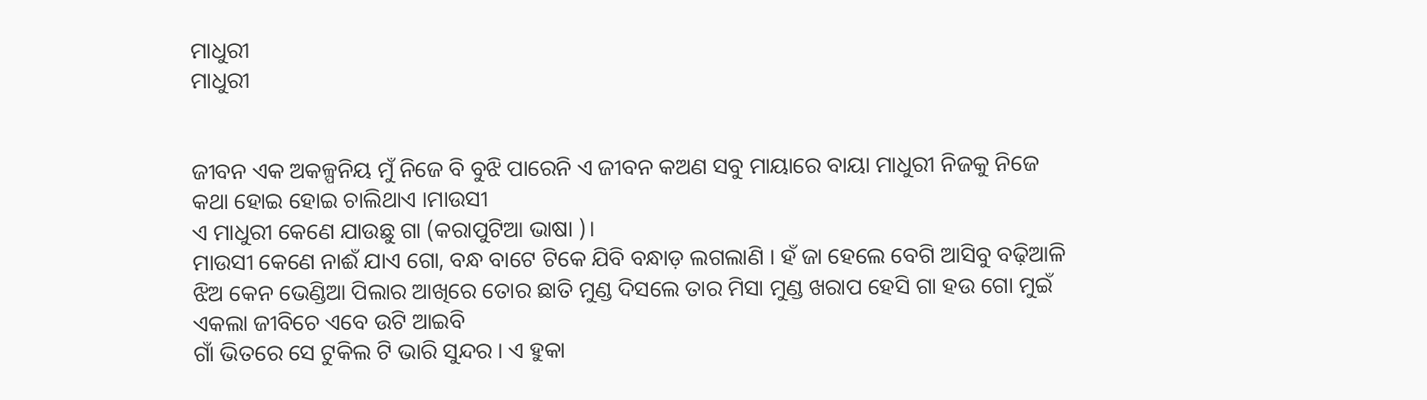ମାଧୁରୀ
ମାଧୁରୀ


ଜୀବନ ଏକ ଅକଳ୍ପନିୟ ମୁଁ ନିଜେ ବି ବୁଝି ପାରେନି ଏ ଜୀବନ କଅଣ ସବୁ ମାୟାରେ ବାୟା ମାଧୁରୀ ନିଜକୁ ନିଜେ କଥା ହୋଇ ହୋଇ ଚାଲିଥାଏ ।ମାଉସୀ
ଏ ମାଧୁରୀ କେଣେ ଯାଉଛୁ ଗା (କରାପୁଟିଆ ଭାଷା )।
ମାଉସୀ କେଣେ ନାଈଁ ଯାଏ ଗୋ, ବନ୍ଧ ବାଟେ ଟିକେ ଯିବି ବନ୍ଧାଡ଼ ଲଗଲାଣି । ହଁ ଜା ହେଲେ ବେଗି ଆସିବୁ ବଢ଼ିଆଳି ଝିଅ କେନ ଭେଣ୍ଡିଆ ପିଲାର ଆଖିରେ ତୋର ଛାତି ମୁଣ୍ଡ ଦିସଲେ ତାର ମିସା ମୁଣ୍ଡ ଖରାପ ହେସି ଗା ହଉ ଗୋ ମୁଇଁ ଏକଲା ଜୀବିଚେ ଏବେ ଉଟି ଆଇବି
ଗାଁ ଭିତରେ ସେ ଟୁକିଲ ଟି ଭାରି ସୁନ୍ଦର । ଏ ହୁକା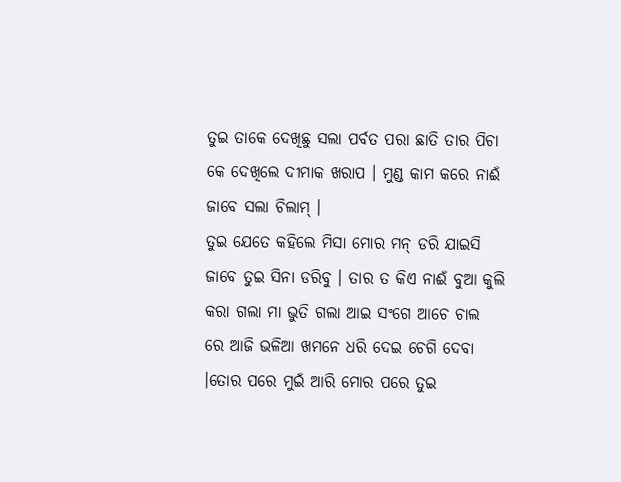ତୁଇ ତାକେ ଦେଖିଛୁ ସଲା ପର୍ବତ ପରା ଛାତି ତାର ପିଚା କେ ଦେଖିଲେ ଦୀମାକ ଖରାପ । ମୁଣ୍ଡ କାମ କରେ ନାଈଁ ଜାବେ ସଲା ଚିଲାମ୍ ।
ତୁଇ ଯେତେ କହିଲେ ମିସା ମୋର ମନ୍ ଡରି ଯାଇସି
ଜାବେ ତୁଇ ସିନା ଡରିବୁ । ତାର ତ କିଏ ନାଈଁ ବୁଆ କୁଲି କରା ଗଲା ମା ଭୁତି ଗଲା ଆଇ ସଂଗେ ଆଚେ ଚାଲ ରେ ଆଜି ଭଳିଆ ଖମନେ ଧରି ଦେଇ ଚେଗି ଦେବା ।ତୋର ପରେ ମୁଇଁ ଆରି ମୋର ପରେ ତୁଇ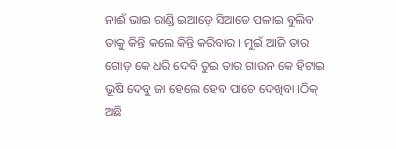ନାଈଁ ଭାଇ ରାଣ୍ଡି ଇଆଡ଼େ ସିଆଡେ ପଳାଇ ବୁଲିବ ତାକୁ କିନ୍ତି କଲେ କିନ୍ତି କରିବାର । ମୁଇଁ ଆଜି ତାର ଗୋଡ଼ କେ ଧରି ଦେବି ତୁଇ ତାର ଗାଉନ କେ ହିଟାଇ ଭୂଷି ଦେବୁ ଜା ହେଲେ ହେବ ପାଚେ ଦେଖିବା ।ଠିକ୍ ଅଛି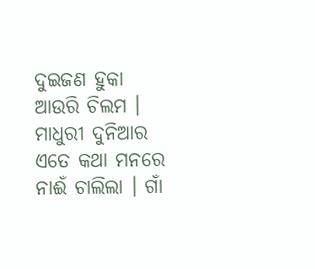ଦୁଇଜଣ ହୁକା ଆଉରି ଚିଲମ । ମାଧୁରୀ ଦୁନିଆର ଏତେ କଥା ମନରେ ନାଈଁ ଚାଲିଲା । ଗାଁ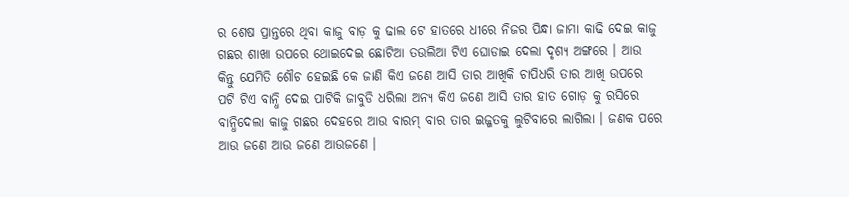ର ଶେଷ ପ୍ରାନ୍ତରେ ଥିବା କାଜୁ ବାଡ଼ କୁ ଢାଲ ଟେ ହାତରେ ଧୀରେ ନିଜର ପିନ୍ଧା ଜାମା କାଢି ଦେଇ କାଜୁ ଗଛର ଶାଖା ଉପରେ ଥୋଇଦେଇ ଛୋଟିଆ ତଉଲିଆ ଟିଏ ଘୋଡାଇ ଦେଲା ଦୃଶ୍ୟ ଅଙ୍ଗରେ । ଆଉ କିନ୍ତୁ ଯେମିତି ଶୌଚ ହେଇଛି କେ ଜାଣି କିଏ ଜଣେ ଆସି ତାର ଆଖିକି ଚାପିଧରି ତାର ଆଖି ଉପରେ ପଟି ଟିଏ ବାନ୍ଧି ଦେଇ ପାଟିକି ଜାବୁଡି ଧରିଲା ଅନ୍ୟ କିଏ ଜଣେ ଆସି ତାର ହାତ ଗୋଡ଼ କୁ ରସିରେ ବାନ୍ଧିଦେଲା କାଜୁ ଗଛର ଦେହରେ ଆଉ ବାରମ୍ ବାର ତାର ଇଜ୍ଜତକୁ ଲୁଟିବାରେ ଲାଗିଲା । ଜଣକ ପରେ ଆଉ ଜଣେ ଆଉ ଜଣେ ଆଉଜଣେ ।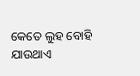କେତେ ଲୁହ ବୋହି ଯାଉଥାଏ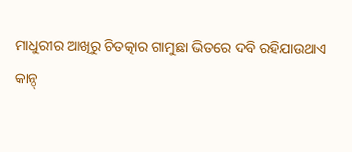ମାଧୁରୀର ଆଖିରୁ ଚିତତ୍କାର ଗାମୁଛା ଭିତରେ ଦବି ରହିଯାଉଥାଏ
କାନ୍ଠ୍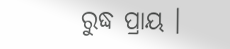ରୁଦ୍ଧ ପ୍ରାୟ ।